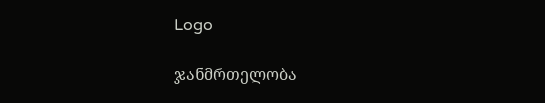Logo

ჯანმრთელობა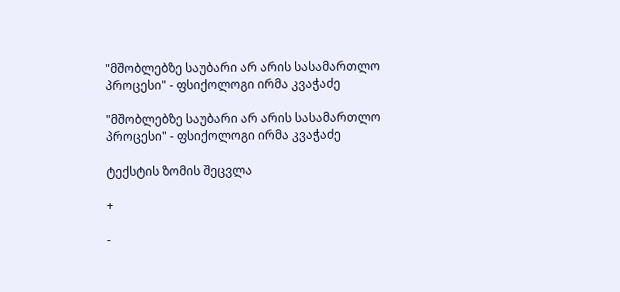"მშობლებზე საუბარი არ არის სასამართლო პროცესი" - ფსიქოლოგი ირმა კვაჭაძე

"მშობლებზე საუბარი არ არის სასამართლო პროცესი" - ფსიქოლოგი ირმა კვაჭაძე

ტექსტის ზომის შეცვლა

+

-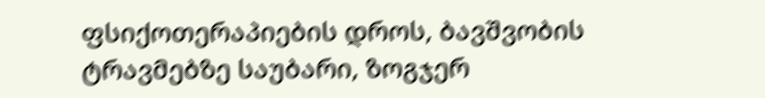ფსიქოთერაპიების დროს, ბავშვობის ტრავმებზე საუბარი, ზოგჯერ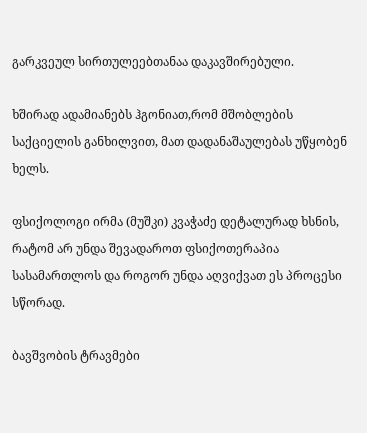გარკვეულ სირთულეებთანაა დაკავშირებული.

ხშირად ადამიანებს ჰგონიათ,რომ მშობლების საქციელის განხილვით, მათ დადანაშაულებას უწყობენ ხელს.

ფსიქოლოგი ირმა (მუშკი) კვაჭაძე დეტალურად ხსნის, რატომ არ უნდა შევადაროთ ფსიქოთერაპია სასამართლოს და როგორ უნდა აღვიქვათ ეს პროცესი სწორად.

ბავშვობის ტრავმები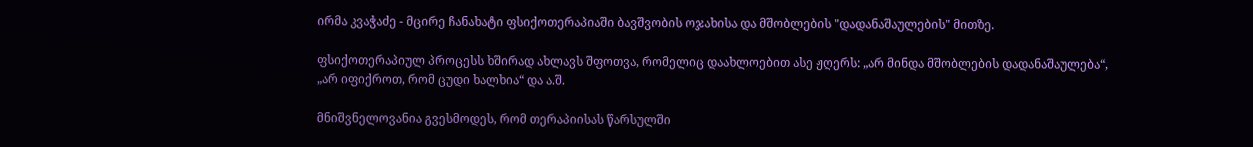ირმა კვაჭაძე - მცირე ჩანახატი ფსიქოთერაპიაში ბავშვობის ოჯახისა და მშობლების "დადანაშაულების" მითზე.

ფსიქოთერაპიულ პროცესს ხშირად ახლავს შფოთვა, რომელიც დაახლოებით ასე ჟღერს: „არ მინდა მშობლების დადანაშაულება“, „არ იფიქროთ, რომ ცუდი ხალხია“ და ა.შ.

მნიშვნელოვანია გვესმოდეს, რომ თერაპიისას წარსულში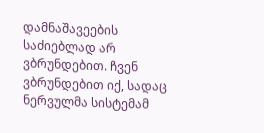დამნაშავეების საძიებლად არ ვბრუნდებით. ჩვენ ვბრუნდებით იქ, სადაც ნერვულმა სისტემამ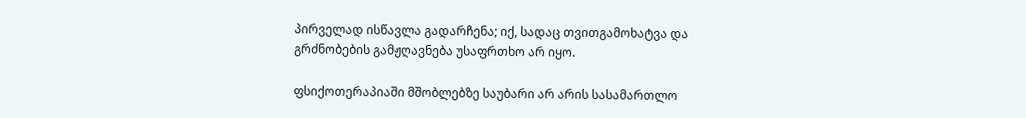პირველად ისწავლა გადარჩენა; იქ, სადაც თვითგამოხატვა და გრძნობების გამჟღავნება უსაფრთხო არ იყო.

ფსიქოთერაპიაში მშობლებზე საუბარი არ არის სასამართლო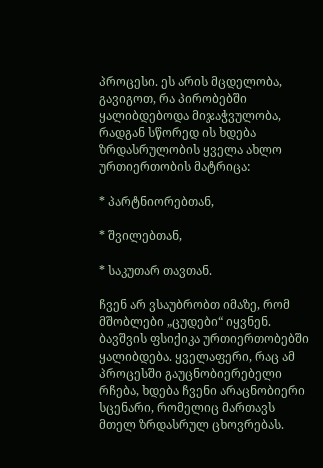პროცესი. ეს არის მცდელობა, გავიგოთ, რა პირობებში ყალიბდებოდა მიჯაჭვულობა, რადგან სწორედ ის ხდება ზრდასრულობის ყველა ახლო ურთიერთობის მატრიცა:

* პარტნიორებთან,

* შვილებთან,

* საკუთარ თავთან.

ჩვენ არ ვსაუბრობთ იმაზე, რომ მშობლები „ცუდები“ იყვნენ. ბავშვის ფსიქიკა ურთიერთობებში ყალიბდება. ყველაფერი, რაც ამ პროცესში გაუცნობიერებელი რჩება, ხდება ჩვენი არაცნობიერი სცენარი, რომელიც მართავს მთელ ზრდასრულ ცხოვრებას.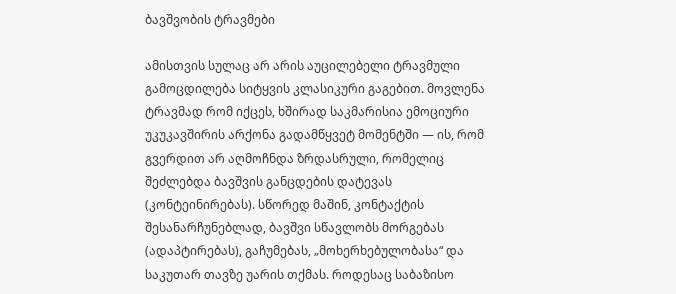ბავშვობის ტრავმები

ამისთვის სულაც არ არის აუცილებელი ტრავმული გამოცდილება სიტყვის კლასიკური გაგებით. მოვლენა ტრავმად რომ იქცეს, ხშირად საკმარისია ემოციური უკუკავშირის არქონა გადამწყვეტ მომენტში — ის, რომ გვერდით არ აღმოჩნდა ზრდასრული, რომელიც შეძლებდა ბავშვის განცდების დატევას (კონტეინირებას). სწორედ მაშინ, კონტაქტის შესანარჩუნებლად, ბავშვი სწავლობს მორგებას (ადაპტირებას), გაჩუმებას, „მოხერხებულობასა“ და საკუთარ თავზე უარის თქმას. როდესაც საბაზისო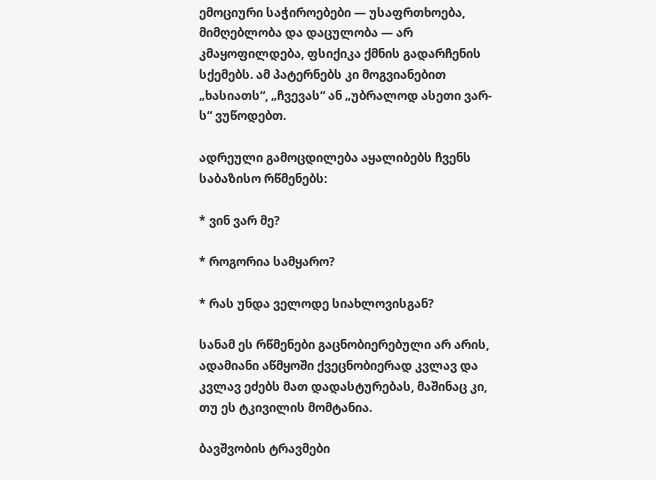ემოციური საჭიროებები — უსაფრთხოება, მიმღებლობა და დაცულობა — არ კმაყოფილდება, ფსიქიკა ქმნის გადარჩენის სქემებს. ამ პატერნებს კი მოგვიანებით „ხასიათს“, „ჩვევას“ ან „უბრალოდ ასეთი ვარ-ს“ ვუწოდებთ.

ადრეული გამოცდილება აყალიბებს ჩვენს საბაზისო რწმენებს:

* ვინ ვარ მე?

* როგორია სამყარო?

* რას უნდა ველოდე სიახლოვისგან?

სანამ ეს რწმენები გაცნობიერებული არ არის, ადამიანი აწმყოში ქვეცნობიერად კვლავ და კვლავ ეძებს მათ დადასტურებას, მაშინაც კი, თუ ეს ტკივილის მომტანია.

ბავშვობის ტრავმები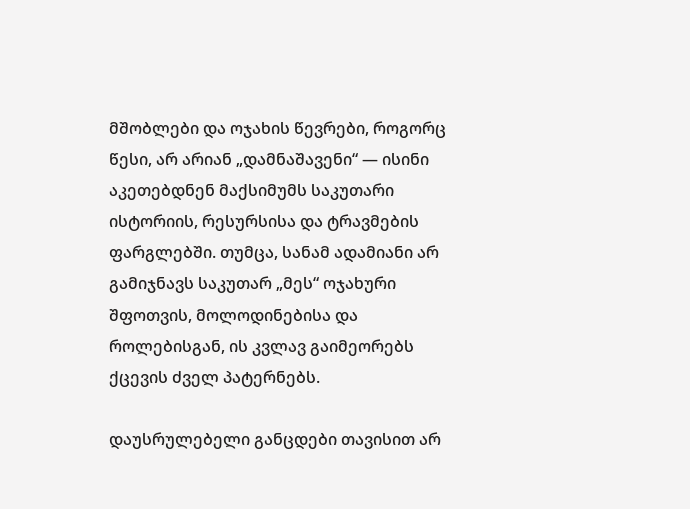მშობლები და ოჯახის წევრები, როგორც წესი, არ არიან „დამნაშავენი“ — ისინი აკეთებდნენ მაქსიმუმს საკუთარი ისტორიის, რესურსისა და ტრავმების ფარგლებში. თუმცა, სანამ ადამიანი არ გამიჯნავს საკუთარ „მეს“ ოჯახური შფოთვის, მოლოდინებისა და როლებისგან, ის კვლავ გაიმეორებს ქცევის ძველ პატერნებს.

დაუსრულებელი განცდები თავისით არ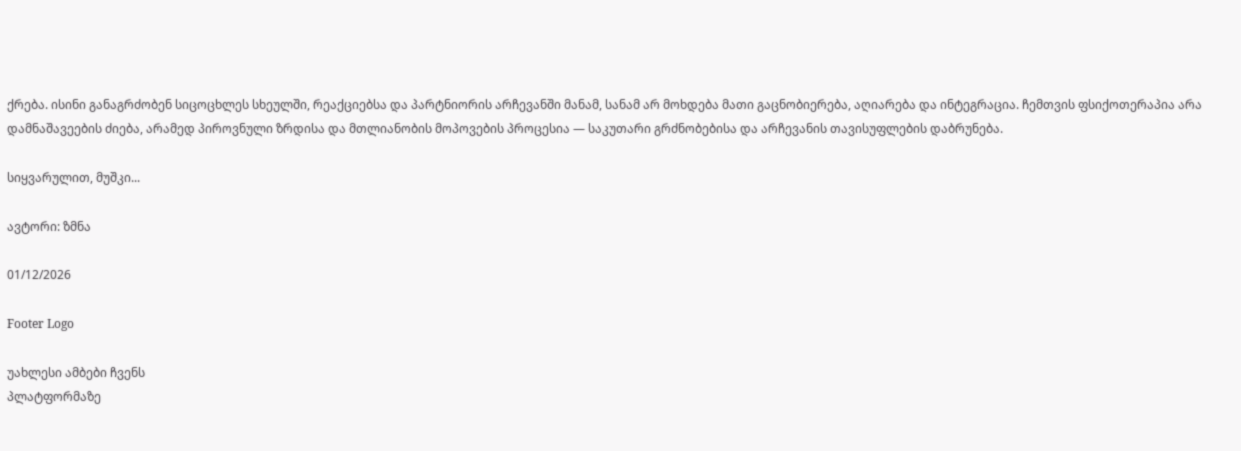ქრება. ისინი განაგრძობენ სიცოცხლეს სხეულში, რეაქციებსა და პარტნიორის არჩევანში მანამ, სანამ არ მოხდება მათი გაცნობიერება, აღიარება და ინტეგრაცია. ჩემთვის ფსიქოთერაპია არა დამნაშავეების ძიება, არამედ პიროვნული ზრდისა და მთლიანობის მოპოვების პროცესია — საკუთარი გრძნობებისა და არჩევანის თავისუფლების დაბრუნება.

სიყვარულით, მუშკი...

ავტორი: ზმნა

01/12/2026

Footer Logo

უახლესი ამბები ჩვენს
პლატფორმაზე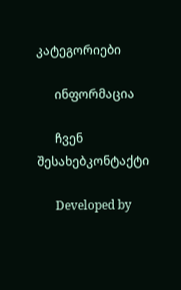კატეგორიები

      ინფორმაცია

      ჩვენ შესახებკონტაქტი

      Developed by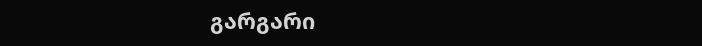გარგარი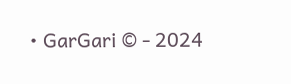• GarGari © - 2024